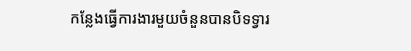កន្លែងធ្វើការងារមួយចំនួនបានបិទទ្វារ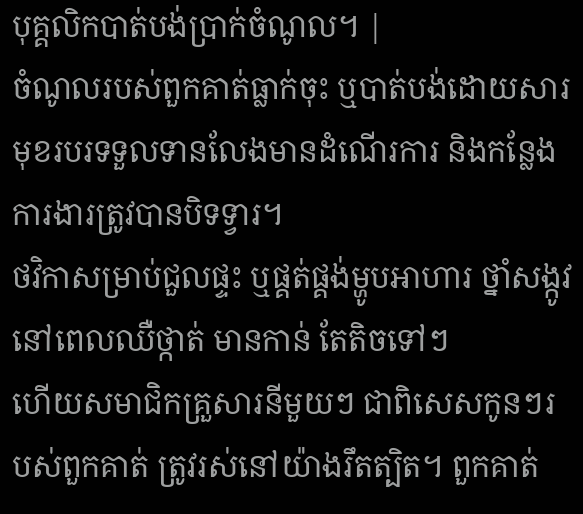បុគ្គលិកបាត់បង់ប្រាក់ចំណូល។ |
ចំណូលរបស់ពួកគាត់ធ្លាក់ចុះ ឬបាត់បង់ដោយសារមុខរបរទទួលទានលែងមានដំណើរការ និងកន្លែងការងារត្រូវបានបិទទ្វារ។
ថវិកាសម្រាប់ជួលផ្ទះ ឬផ្គត់ផ្គង់ម្ហូបអាហារ ថ្នាំសង្កូវនៅពេលឈឺថ្កាត់ មានកាន់ តែតិចទៅៗ
ហើយសមាជិកគ្រួសារនីមួយៗ ជាពិសេសកូនៗរបស់ពួកគាត់ ត្រូវរស់នៅយ៉ាងរឹតត្បិត។ ពួកគាត់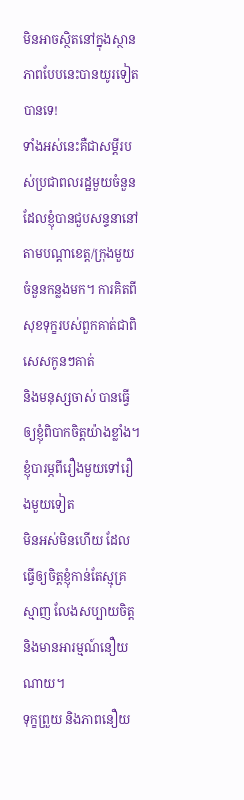មិនអាចស្ថិតនៅក្នុងស្ថានភាពបែបនេះបានយូរទៀតបានទេ!
ទាំងអស់នេះគឺជាសម្តីរបស់ប្រជាពលរដ្ឋមួយចំនួនដែលខ្ញុំបានជួបសន្ទនានៅតាមបណ្តាខេត្ត/ក្រុងមួយចំនួនកន្លងមក។ ការគិតពីសុខទុក្ខរបស់ពួកគាត់ជាពិសេសកូនៗគាត់
និងមនុស្សចាស់ បានធ្វើឲ្យខ្ញុំពិបាកចិត្តយ៉ាងខ្លាំង។ ខ្ញុំបារម្ភពីរឿងមួយទៅរឿងមួយទៀត
មិនអស់មិនហើយ ដែលធ្វើឲ្យចិត្តខ្ញុំកាន់តែស្មុគ្រស្មាញ លែងសប្បាយចិត្ត និងមានអារម្មណ៍នឿយណាយ។
ទុក្ខព្រួយ និងភាពនឿយ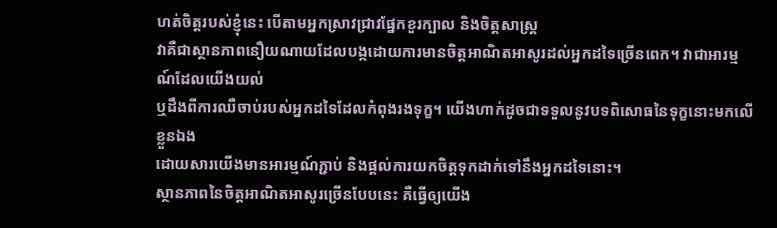ហត់ចិត្តរបស់ខ្ញុំនេះ បើតាមអ្នកស្រាវជ្រាវផ្នែកខួរក្បាល និងចិត្តសាស្រ្ត
វាគឺជាស្ថានភាពនឿយណាយដែលបង្កដោយការមានចិត្តអាណិតអាសូរដល់អ្នកដទៃច្រើនពេក។ វាជាអារម្មណ៍ដែលយើងយល់
ឬដឹងពីការឈឺចាប់របស់អ្នកដទៃដែលកំពុងរងទុក្ខ។ យើងហាក់ដូចជាទទួលនូវបទពិសោធនៃទុក្ខនោះមកលើខ្លួនឯង
ដោយសារយើងមានអារម្មណ៍ភ្ជាប់ និងផ្តល់ការយកចិត្តទុកដាក់ទៅនឹងអ្នកដទៃនោះ។
ស្ថានភាពនៃចិត្តអាណិតអាសូរច្រើនបែបនេះ គឺធ្វើឲ្យយើង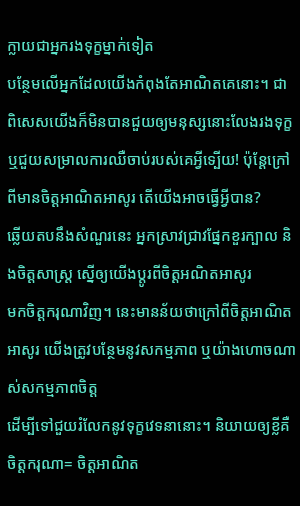ក្លាយជាអ្នករងទុក្ខម្នាក់ទៀត
បន្ថែមលើអ្នកដែលយើងកំពុងតែអាណិតគេនោះ។ ជាពិសេសយើងក៏មិនបានជួយឲ្យមនុស្សនោះលែងរងទុក្ខ
ឬជួយសម្រាលការឈឺចាប់របស់គេអ្វីទ្បើយ! ប៉ុន្តែក្រៅពីមានចិត្តអាណិតអាសូរ តើយើងអាចធ្វើអ្វីបាន?
ឆ្លើយតបនឹងសំណួរនេះ អ្នកស្រាវជ្រាវផ្នែកខួរក្បាល និងចិត្តសាស្រ្ត ស្នើឲ្យយើងប្តូរពីចិត្តអណិតអាសូរ
មកចិត្តករុណាវិញ។ នេះមានន័យថាក្រៅពីចិត្តអាណិតអាសូរ យើងត្រូវបន្ថែមនូវសកម្មភាព ឬយ៉ាងហោចណាស់សកម្មភាពចិត្ត
ដើម្បីទៅជួយរំលែកនូវទុក្ខវេទនានោះ។ និយាយឲ្យខ្លីគឺ ចិត្តករុណា= ចិត្តអាណិត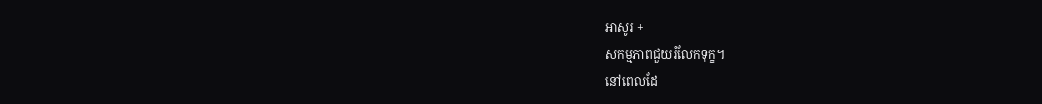អាសូរ +
សកម្មភាពជួយរំលែកទុក្ខ។
នៅពេលដែ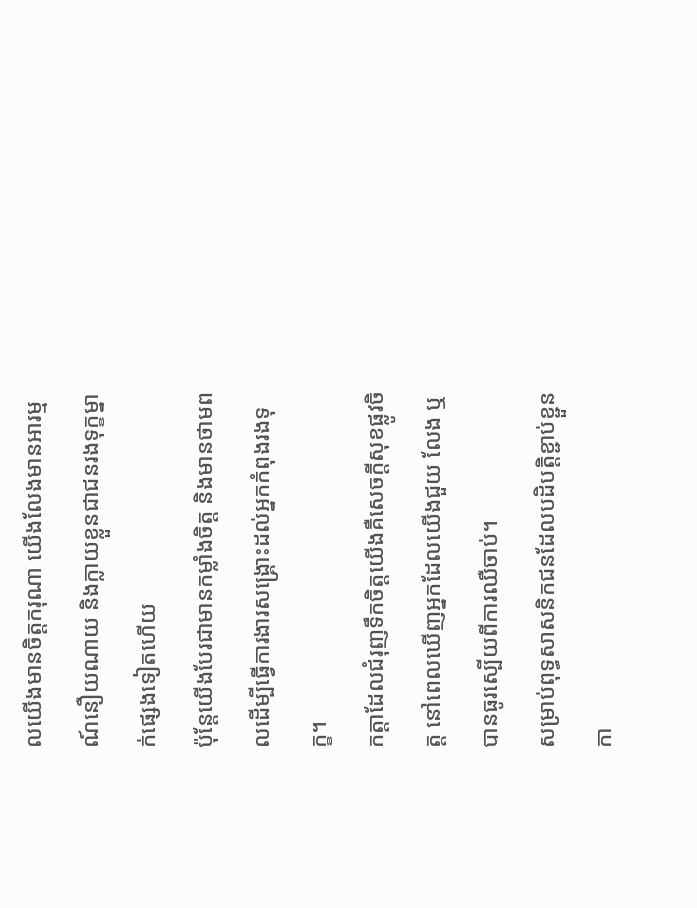លយើងមានចិត្តករុណា យើងលែងមានអារម្មណ៍នឿយណាយ និងក្លាយខ្លួនជាជនរងទុក្ខម្នាក់ផ្សេងទៀតហើយ
ប៉ុន្តែយើងបែរជាមានកម្លាំងចិត្ត និងមានថាមពលដើម្បីធ្វើការងារសង្រ្គោះដល់អ្នកកំពុងរងទុក្ខ។
កត្តាដែលជំរុញទឹកចិត្តយើងគឺសេចក្តីសុខផ្លូវចិត្ត នៅពេលឃើញអ្នកដែលយើងជួយ លែង ឬបានធូរស្បើយពីការឈឺចាប់។
សម្រាប់ពុទ្ធសាសនិកជនដែលបដិបត្តិខ្ជាប់ខ្ជួន កា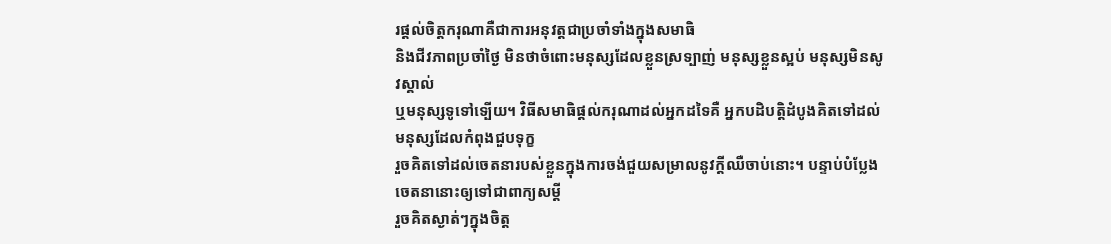រផ្តល់ចិត្តករុណាគឺជាការអនុវត្តជាប្រចាំទាំងក្នុងសមាធិ
និងជីវភាពប្រចាំថ្ងៃ មិនថាចំពោះមនុស្សដែលខ្លួនស្រទ្បាញ់ មនុស្សខ្លួនស្អប់ មនុស្សមិនសូវស្គាល់
ឬមនុស្សទូទៅទ្បើយ។ វិធីសមាធិផ្តល់ករុណាដល់អ្នកដទៃគឺ អ្នកបដិបត្តិដំបូងគិតទៅដល់មនុស្សដែលកំពុងជួបទុក្ខ
រួចគិតទៅដល់ចេតនារបស់ខ្លួនក្នុងការចង់ជួយសម្រាលនូវក្តីឈឺចាប់នោះ។ បន្ទាប់បំប្លែងចេតនានោះឲ្យទៅជាពាក្យសម្តី
រួចគិតស្ងាត់ៗក្នុងចិត្ត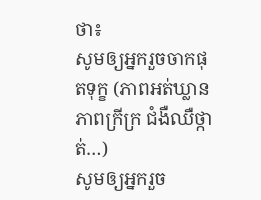ថា៖
សូមឲ្យអ្នករួចចាកផុតទុក្ខ (ភាពអត់ឃ្លាន ភាពក្រីក្រ ជំងឺឈឺថ្កាត់…)
សូមឲ្យអ្នករួច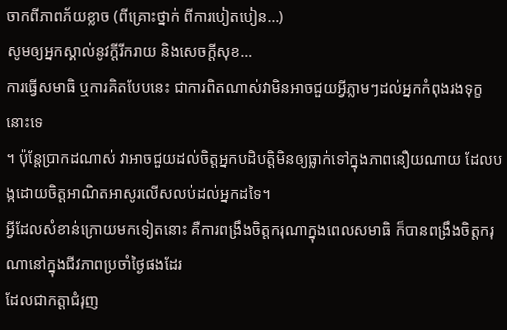ចាកពីភាពភ័យខ្លាច (ពីគ្រោះថ្នាក់ ពីការបៀតបៀន…)
សូមឲ្យអ្នកស្គាល់នូវក្តីរីករាយ និងសេចក្តីសុខ…
ការធ្វើសមាធិ ឬការគិតបែបនេះ ជាការពិតណាស់វាមិនអាចជួយអ្វីភ្លាមៗដល់អ្នកកំពុងរងទុក្ខនោះទេ
។ ប៉ុន្តែប្រាកដណាស់ វាអាចជួយដល់ចិត្តអ្នកបដិបត្តិមិនឲ្យធ្លាក់ទៅក្នុងភាពនឿយណាយ ដែលបង្កដោយចិត្តអាណិតអាសូរលើសលប់ដល់អ្នកដទៃ។
អ្វីដែលសំខាន់ក្រោយមកទៀតនោះ គឺការពង្រឹងចិត្តករុណាក្នុងពេលសមាធិ ក៏បានពង្រឹងចិត្តករុណានៅក្នុងជីវភាពប្រចាំថ្ងៃផងដែរ
ដែលជាកត្តាជំរុញ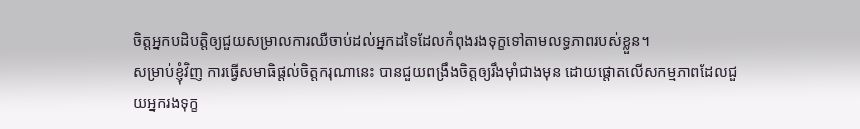ចិត្តអ្នកបដិបត្តិឲ្យជួយសម្រាលការឈឺចាប់ដល់អ្នកដទៃដែលកំពុងរងទុក្ខទៅតាមលទ្ធភាពរបស់ខ្លួន។
សម្រាប់ខ្ញុំវិញ ការធ្វើសមាធិផ្តល់ចិត្តករុណានេះ បានជួយពង្រឹងចិត្តឲ្យរឹងម៉ាំជាងមុន ដោយផ្តោតលើសកម្មភាពដែលជួយអ្នករងទុក្ខ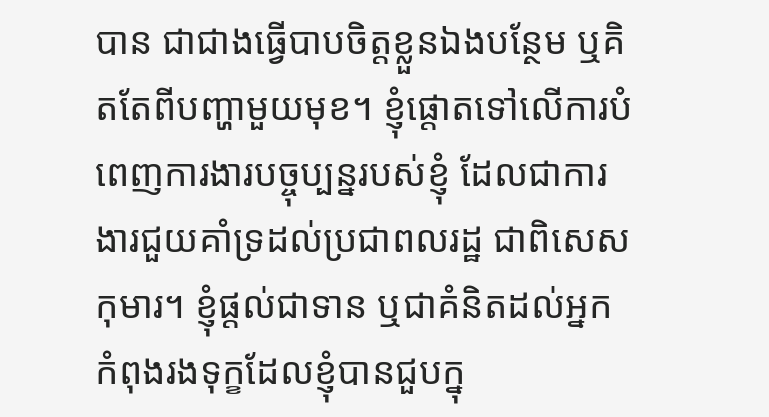បាន ជាជាងធ្វើបាបចិត្តខ្លួនឯងបន្ថែម ឬគិតតែពីបញ្ហាមួយមុខ។ ខ្ញុំផ្តោតទៅលើការបំពេញការងារបច្ចុប្បន្នរបស់ខ្ញុំ ដែលជាការងារជួយគាំទ្រដល់ប្រជាពលរដ្ឋ ជាពិសេសកុមារ។ ខ្ញុំផ្តល់ជាទាន ឬជាគំនិតដល់អ្នកកំពុងរងទុក្ខដែលខ្ញុំបានជួបក្នុ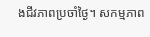ងជីវភាពប្រចាំថ្ងៃ។ សកម្មភាព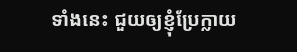ទាំងនេះ ជួយឲ្យខ្ញុំប្រែក្លាយ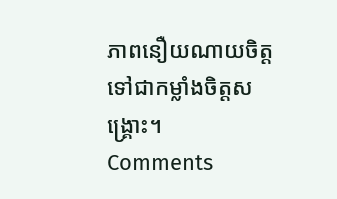ភាពនឿយណាយចិត្ត ទៅជាកម្លាំងចិត្តសង្រ្គោះ។
Comments